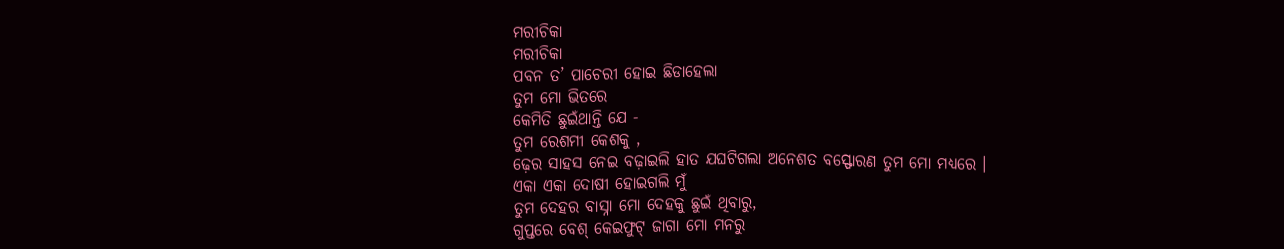ମରୀଚିକା
ମରୀଚିକା
ପବନ ତ’ ପାଚେରୀ ହୋଇ ଛିଡାହେଲା
ତୁମ ମୋ ଭିତରେ
କେମିତି ଛୁଇଁଥାନ୍ତି ଯେ -
ତୁମ ରେଶମୀ କେଶକୁ ,
ଢ଼େର ସାହସ ନେଇ ବଢ଼ାଇଲି ହାତ ଯଘଟିଗଲା ଅନେଶତ ବସ୍ଫୋରଣ ତୁମ ମୋ ମଧ୍ୟରେ ।
ଏକା ଏକା ଦୋଷୀ ହୋଇଗଲି ମୁଁ
ତୁମ ଦେହର ବାସ୍ନା ମୋ ଦେହକୁ ଛୁଇଁ ଥିବାରୁ,
ଗୁପ୍ତରେ ବେଶ୍ କେଇଫୁଟ୍ ଜାଗା ମୋ ମନରୁ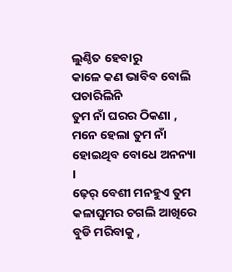ଲୁଣ୍ଠିତ ହେବାରୁ
କାଳେ କଣ ଭାବିବ ବୋଲି ପଚାରିଲିନି
ତୁମ ନାଁ ଘରର ଠିକଣା ,
ମନେ ହେଲା ତୁମ ନାଁ ହୋଇଥିବ ବୋଧେ ଅନନ୍ୟା ।
ଢ଼େର୍ ବେଶୀ ମନହୁଏ ତୁମ କଳାଘୁମର ଚଗଲି ଆଖିରେ ବୁଡି ମରିବାକୁ ,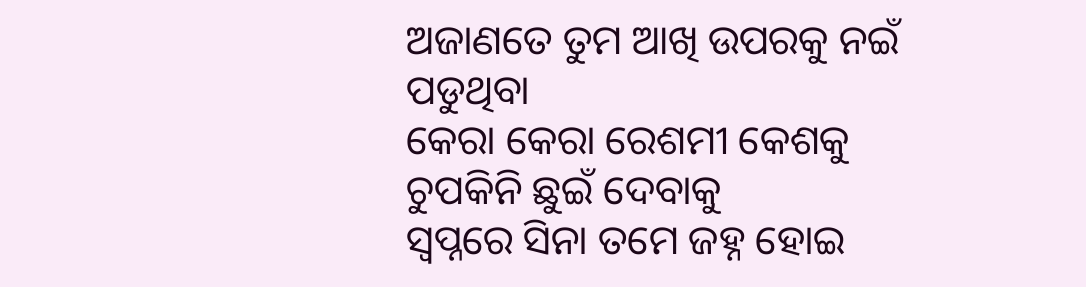ଅଜାଣତେ ତୁମ ଆଖି ଉପରକୁ ନଇଁ ପଡୁଥିବା
କେରା କେରା ରେଶମୀ କେଶକୁ
ଚୁପକିନି ଛୁଇଁ ଦେବାକୁ
ସ୍ୱପ୍ନରେ ସିନା ତମେ ଜହ୍ନ ହୋଇ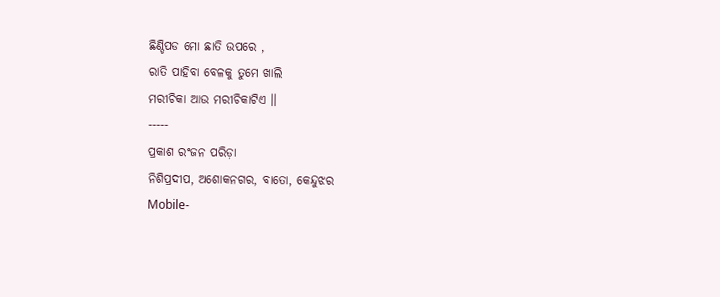ଛିଣ୍ଡିପଡ ମୋ ଛାତି ଉପରେ ,
ରାତି ପାହିବା ବେଳକୁ ତୁମେ ଖାଲି
ମରୀଚିକା ଆଉ ମରୀଚିକାଟିଏ ।।
-----
ପ୍ରକାଶ ରଂଜନ ପରିଡ଼ା
ନିଶିପ୍ରଦୀପ, ଅଶୋକନଗର, ବାତୋ, କେନ୍ଦୁଝର
Mobile-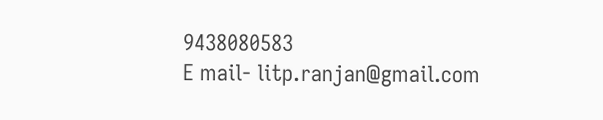9438080583
E mail- litp.ranjan@gmail.com